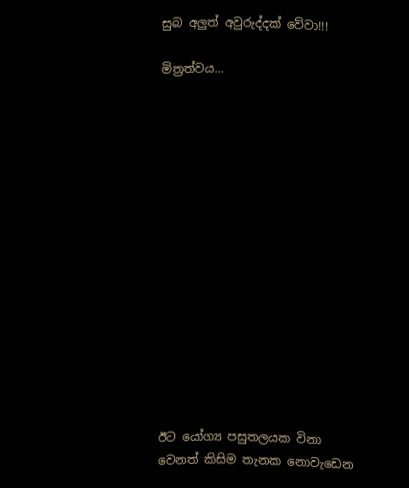සුබ අලුත් අවුරුද්දක් වේවා!!!

මිත්‍රත්වය...















ඊට යෝග්‍ය පසුතලයක විනා
වෙනත් කිසිම තැනක නොවැඩෙන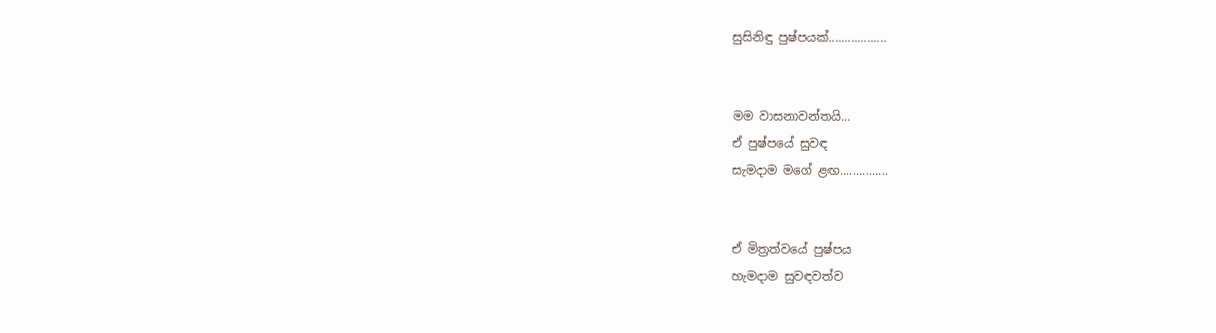සුසිනිඳු පුෂ්පයක්..................


මම වාසනාවන්තයි...
ඒ පුෂ්පයේ සුවඳ
සැමදාම මගේ ළඟ...............


ඒ මිත්‍රත්වයේ පුෂ්පය
හැමදාම සුවඳවත්ව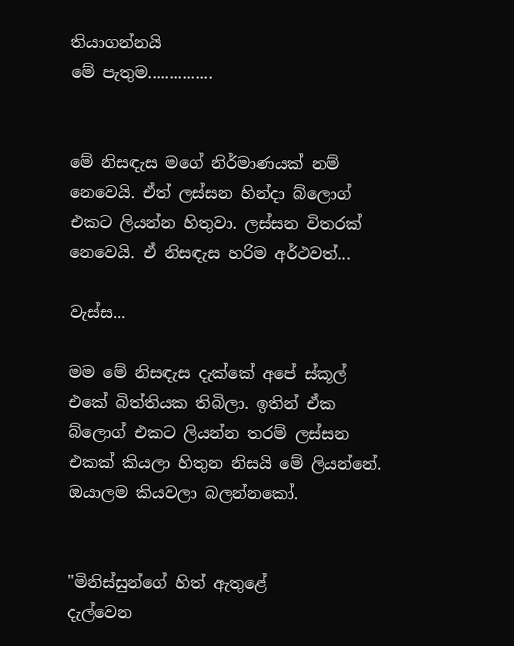තියාගන්නයි
මේ පැතුම...............


මේ නිසඳැස මගේ නිර්මාණයක් නම් නෙවෙයි. ඒත් ලස්සන හින්දා බ්ලොග් එකට ලියන්න හිතුවා. ලස්සන විතරක් නෙවෙයි. ඒ නිසඳැස හරිම අර්ථවත්...

වැස්ස...

මම මේ නිසඳැස දැක්කේ අපේ ස්කූල් එකේ බිත්තියක තිබිලා. ඉතින් ඒක බ්ලොග් එකට ලියන්න තරම් ලස්සන එකක් කියලා හිතුන නිසයි මේ ලියන්නේ. ඔයාලම කියවලා බලන්නකෝ.


"මිනිස්සුන්ගේ හිත් ඇතුළේ
දැල්වෙන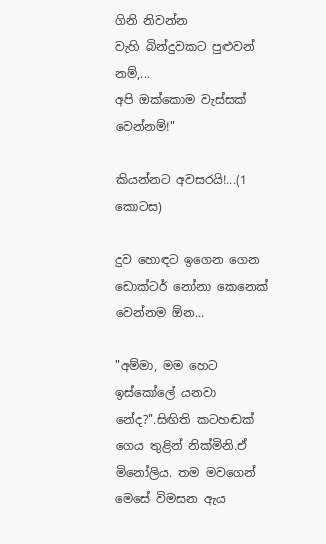ගිනි නිවන්න
වැහි බින්දුවකට පුළුවන් නම්,...
අපි ඔක්කොම වැස්සක් වෙන්නම්!"

කියන්නට අවසරයි!...(1 කොටස)

දුව හොඳට ඉගෙන ගෙන ඩොක්ටර් නෝනා කෙනෙක් වෙන්නම ඕන...

"අම්මා, මම හෙට ඉස්කෝලේ යනවා නේද?".සිඟිති කටහඬක් ගෙය තුළින් නික්මිනි.ඒ මිනෝලිය. තම මවගෙන් මෙසේ විමසන ඇය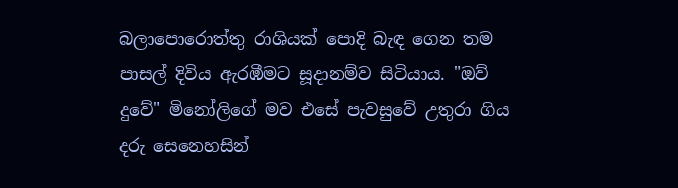බලාපොරොත්තු රාශියක් පොදි බැඳ ගෙන තම පාසල් දිවිය ඇරඹීමට සූදානම්ව සිටියාය. "ඔව් දුවේ" මිනෝලිගේ මව එසේ පැවසුවේ උතුරා ගිය දරු සෙනෙහසින්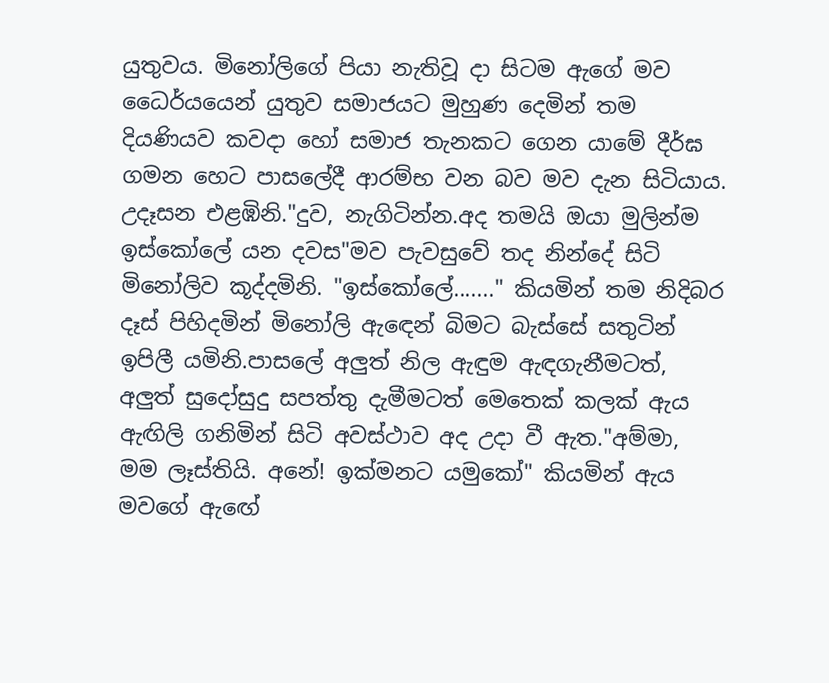යුතුවය. මිනෝලිගේ පියා නැතිවූ දා සිටම ඇගේ මව ධෛර්ය‍යෙන් යුතුව සමාජයට මුහුණ දෙමින් තම දියණියව කවදා හෝ සමාජ තැනකට ගෙන යාමේ දීර්ඝ ගමන හෙට පාසලේදී ආරම්භ වන බව මව දැන සිටියාය.
උදෑසන එළඹිනි."දුව, නැගිටින්න.අද තමයි ඔයා මුලින්ම ඉස්කෝලේ යන දවස"මව පැවසුවේ තද නින්දේ සිටි මිනෝලිව කූද්දමිනි. "ඉස්කෝලේ......." කියමින් තම නිදිබර දෑස් පිහිදමින් මිනෝලි ඇ‍ඳෙන් බිමට බැස්සේ සතුටින් ඉපිලී යමිනි.පාසලේ අලුත් නිල ඇඳුම ඇඳගැනීමටත්, අලුත් සුදෝසුදු සපත්තු දැමීමටත් මෙතෙක් කලක් ඇය ඇඟිලි ගනිමින් සිටි අවස්ථාව අද උදා වී ඇත."අම්මා, මම ලෑස්තියි. අනේ! ඉක්මනට යමුකෝ" කියමින් ඇය මවගේ ඇ‍ඟේ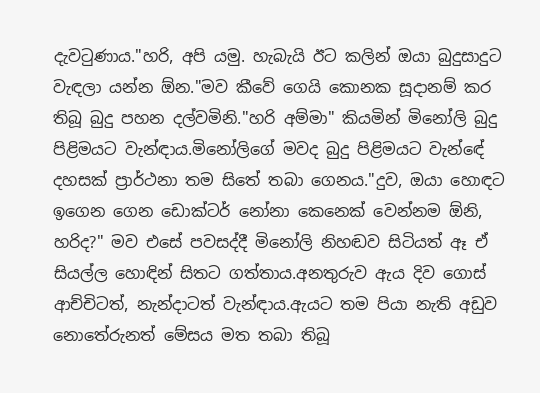දැවටුණාය."හරි, අපි යමු. හැබැයි ඊට කලින් ඔයා බුදුසාදුට වැඳලා යන්න ඕන."මව කීවේ ගෙයි කොනක සූදානම් කර තිබූ බුදු පහන දල්වමිනි."හරි අම්මා" කියමින් මිනෝලි බුදු පිළිමයට වැන්ඳාය.මිනෝලිගේ මවද බුදු පිළිමයට වැන්ඳේ දහසක් ප්‍රාර්ථනා තම සිතේ තබා ගෙනය."දුව, ඔයා හොඳට ඉගෙන ගෙන ඩොක්ටර් නෝනා කෙනෙක් වෙන්නම ඕනි, හරිද?" මව එසේ පවසද්දී මිනෝලි නිහඬව සිටියත් ඈ ඒ සියල්ල හොඳින් සිතට ගත්තාය.අනතුරුව ඇය දිව ගොස් ආච්චිටත්, නැන්දාටත් වැන්ඳාය.ඇයට තම පියා නැති අඩුව නොතේරුනත් මේසය මත තබා තිබූ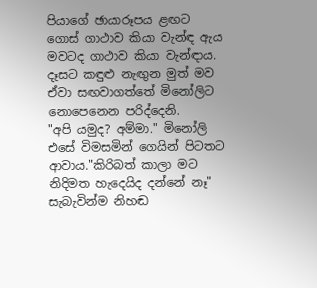පියාගේ ඡායාරූපය ළඟට ගොස් ගාථාව කියා වැන්ඳ ඇය මවටද ගාථාව කියා වැන්ඳාය. දෑසට කඳුළු නැඟුන මුත් මව ඒවා සඟවාගත්තේ මිනෝලිට නොපෙනෙන පරිද්දෙනි.
"අපි යමුද? අම්මා." මිනෝලි එසේ විමසමින් ගෙයින් පිටතට ආවාය."කිරිබත් කාලා මට නිදිමත හැදෙයිද දන්නේ නෑ" සැබැවින්ම නිහඬ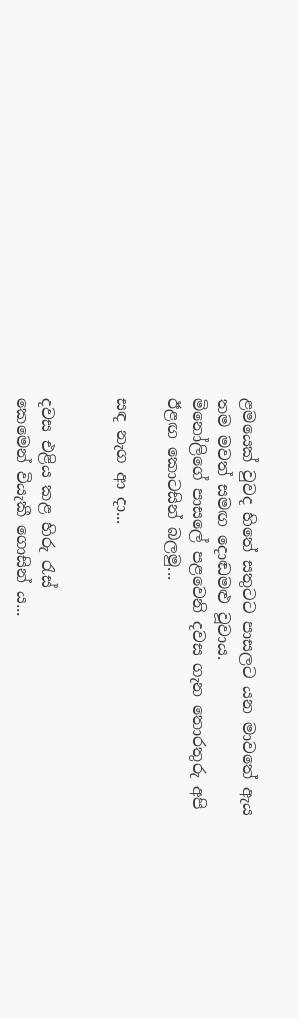ළමයෙක් වුවද හිතේ සතුටට පාසලට යන මාවතේ ඇය තම මවත් සමඟ දොඬමළු වූවාය.
මිනෝලිගේ පාසලේ පළවෙනි දවස ගැන තොරතුරු අපි ඊළඟ කොටසින් බලමු...

සඳ නැග ආ දා...


දවස එළිය කළ හිරු රැස්
කෙමෙන් වියැකී ගොසින් ය...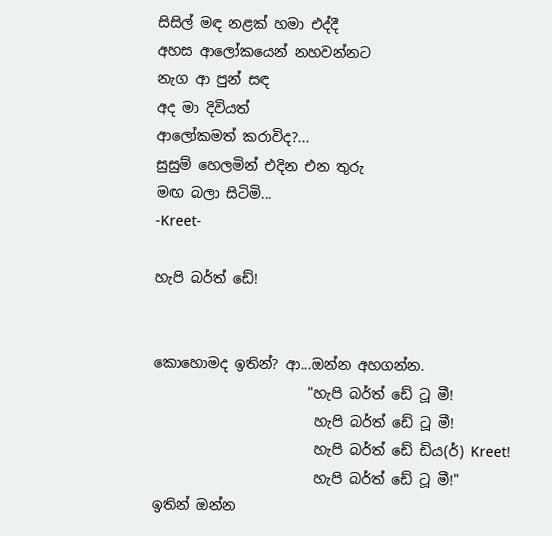සිසිල් මඳ නළක් හමා එද්දී
අහස ආලෝකයෙන් නහවන්නට
නැග ආ පුන් සඳ
අද මා දිවියත්
ආලෝකමත් කරාවිද?...
සුසුම් හෙලමින් එදින එන තුරු
මඟ බලා සිටිමි...
-Kreet-

හැපි බර්ත් ඩේ!


කොහොමද ඉතින්? ආ...ඔන්න අහගන්න.
                      "හැපි බර්ත් ඩේ ටූ මී!
                       හැපි බර්ත් ඩේ ටූ මී!
                       හැපි බර්ත් ඩේ ඩිය(ර්) Kreet!
                       හැපි බර්ත් ඩේ ටූ මී!"
ඉතින් ඔන්න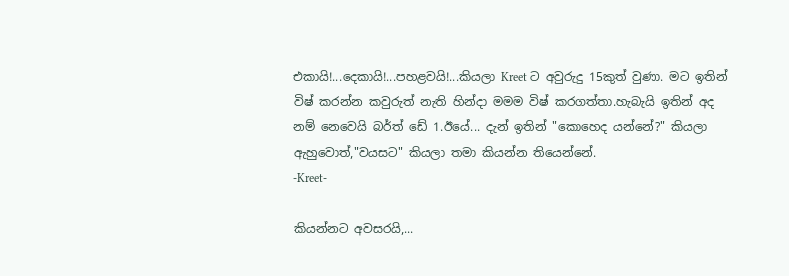එකායි!...දෙකායි!...පහළවයි!...කියලා Kreet ට අවුරුදු 15කුත් වුණා. මට ඉතින් විෂ් කරන්න කවුරුත් නැති හින්දා මමම විෂ් කරගත්තා.හැබැයි ඉතින් අද නම් නෙවෙයි බර්ත් ඩේ 1.ඊයේ... දැන් ඉතින් "කොහෙද යන්නේ?" කියලා ඇහුවොත්,"වයසට" කියලා තමා කියන්න තියෙන්නේ.
-Kreet-

කියන්නට අවසරයි,...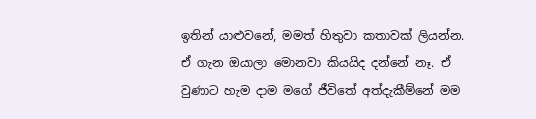ඉතින් යාළුවනේ, මමත් හිතුවා කතාවක් ලියන්න. ඒ ගැන ඔයාලා මොනවා කියයිද දන්නේ නෑ. ඒ වුණාට හැම දාම මගේ ජීවිතේ අත්දැකීම්නේ මම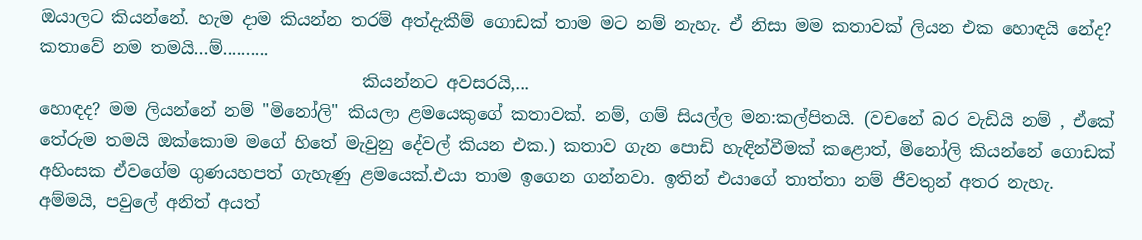ඔයාලට කියන්නේ. හැම දාම කියන්න තරම් අත්දැකීම් ගොඩක් තාම මට නම් නැහැ. ඒ නිසා මම කතාවක් ලියන එක හොඳයි නේද? කතාවේ නම තමයි...ම්..........
                                      කියන්නට අවසරයි,...
හොඳද? මම ලියන්නේ නම් "මිනෝලි" කියලා ළමයෙකුගේ කතාවක්. නම්, ගම් සියල්ල මන:කල්පිතයි. (වචනේ බර වැඩියි නම් , ඒකේ තේරුම තමයි ඔක්කොම මගේ හිතේ මැවුනු දේවල් කියන එක.) කතාව ගැන පොඩි හැඳින්වීමක් කළොත්, මිනෝලි කියන්නේ ගොඩක් අහිංසක ඒවගේම ගුණයහපත් ගැහැණු ළමයෙක්.එයා තාම ඉගෙන ගන්නවා. ඉතින් එයාගේ තාත්තා නම් ජීවතුන් අතර නැහැ. අම්මයි, පවුලේ අනිත් අයත්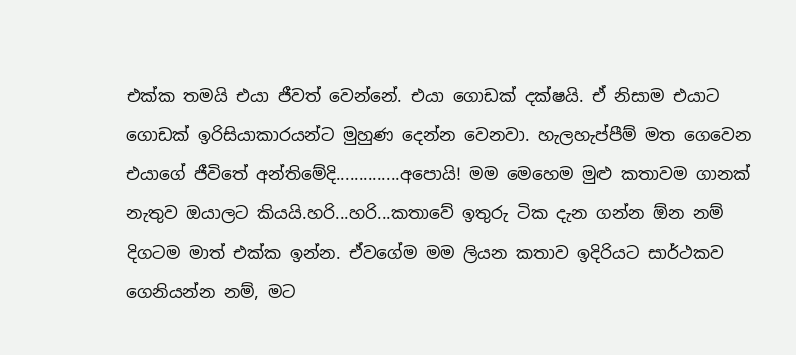එක්ක තමයි එයා ජීවත් වෙන්නේ. එයා ගොඩක් දක්ෂයි. ඒ නිසාම එයාට ගොඩක් ඉරිසියාකාරයන්ට මුහුණ දෙන්න වෙනවා. හැලහැප්පීම් මත ගෙවෙන එයාගේ ජීවිතේ අන්තිමේදි..............අපොයි! මම මෙහෙම මුළු කතාවම ගානක් නැතුව ඔයාලට කියයි.හරි...හරි...කතාවේ ඉතුරු ටික දැන ගන්න ඕන නම් දිගටම මාත් එක්ක ඉන්න. ඒවගේම මම ලියන කතාව ඉදිරියට සාර්ථකව ගෙනියන්න නම්, මට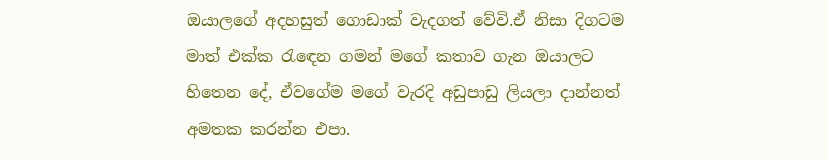ඔයාලගේ අදහසුත් ගොඩාක් වැදගත් වේවි.ඒ නිසා දිගටම මාත් එක්ක රැ‍‍ඳෙන ගමන් මගේ කතාව ගැන ඔයාලට හිතෙන දේ, ඒවගේම මගේ වැරදි අඩුපාඩු ලියලා දාන්නත් අමතක කරන්න එපා.